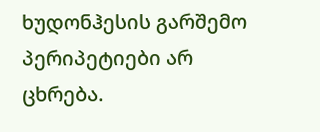ხუდონჰესის გარშემო პერიპეტიები არ ცხრება.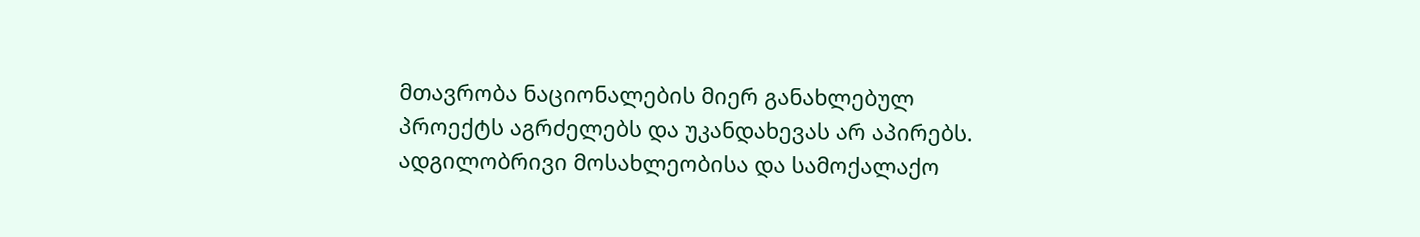მთავრობა ნაციონალების მიერ განახლებულ პროექტს აგრძელებს და უკანდახევას არ აპირებს. ადგილობრივი მოსახლეობისა და სამოქალაქო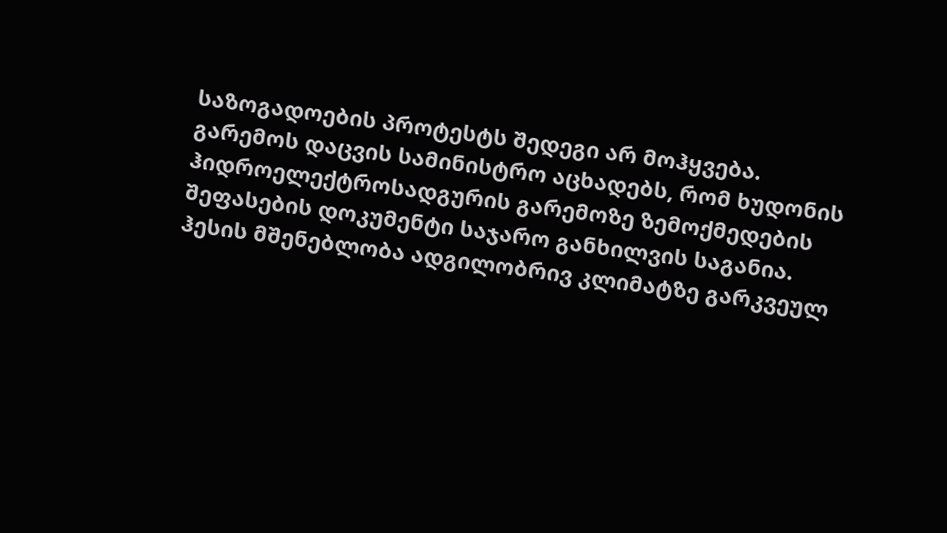საზოგადოების პროტესტს შედეგი არ მოჰყვება. გარემოს დაცვის სამინისტრო აცხადებს, რომ ხუდონის ჰიდროელექტროსადგურის გარემოზე ზემოქმედების შეფასების დოკუმენტი საჯარო განხილვის საგანია.
ჰესის მშენებლობა ადგილობრივ კლიმატზე გარკვეულ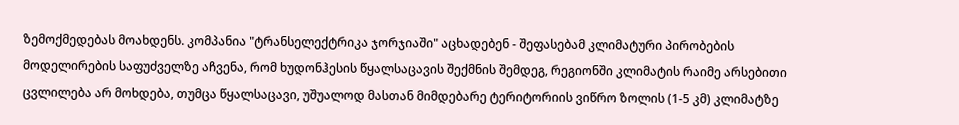ზემოქმედებას მოახდენს. კომპანია "ტრანსელექტრიკა ჯორჯიაში" აცხადებენ - შეფასებამ კლიმატური პირობების მოდელირების საფუძველზე აჩვენა, რომ ხუდონჰესის წყალსაცავის შექმნის შემდეგ, რეგიონში კლიმატის რაიმე არსებითი ცვლილება არ მოხდება, თუმცა წყალსაცავი, უშუალოდ მასთან მიმდებარე ტერიტორიის ვიწრო ზოლის (1-5 კმ) კლიმატზე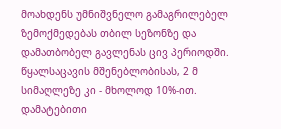მოახდენს უმნიშვნელო გამაგრილებელ ზემოქმედებას თბილ სეზონზე და დამათბობელ გავლენას ცივ პერიოდში. წყალსაცავის მშენებლობისას, 2 მ სიმაღლეზე კი - მხოლოდ 10%-ით. დამატებითი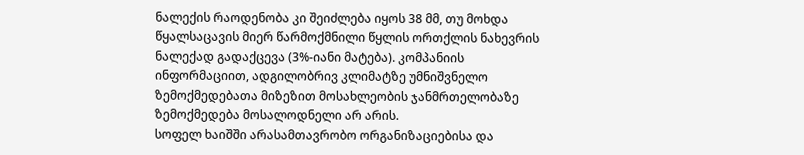ნალექის რაოდენობა კი შეიძლება იყოს 38 მმ, თუ მოხდა წყალსაცავის მიერ წარმოქმნილი წყლის ორთქლის ნახევრის ნალექად გადაქცევა (3%-იანი მატება). კომპანიის ინფორმაციით, ადგილობრივ კლიმატზე უმნიშვნელო ზემოქმედებათა მიზეზით მოსახლეობის ჯანმრთელობაზე ზემოქმედება მოსალოდნელი არ არის.
სოფელ ხაიშში არასამთავრობო ორგანიზაციებისა და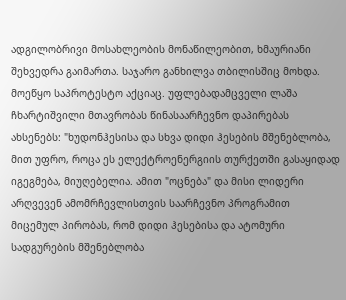ადგილობრივი მოსახლეობის მონაწილეობით, ხმაურიანი შეხვედრა გაიმართა. საჯარო განხილვა თბილისშიც მოხდა. მოეწყო საპროტესტო აქციაც. უფლებადამცველი ლაშა ჩხარტიშვილი მთავრობას წინასაარჩევნო დაპირებას ახსენებს: "ხუდონჰესისა და სხვა დიდი ჰესების მშენებლობა, მით უფრო, როცა ეს ელექტროენერგიის თურქეთში გასაყიდად იგეგმება, მიუღებელია. ამით "ოცნება" და მისი ლიდერი არღვევენ ამომრჩევლისთვის საარჩევნო პროგრამით მიცემულ პირობას, რომ დიდი ჰესებისა და ატომური სადგურების მშენებლობა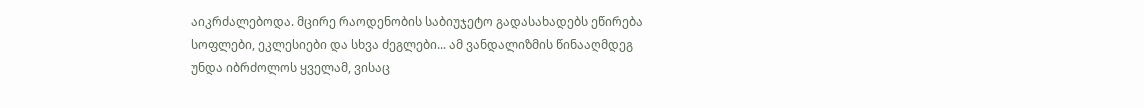აიკრძალებოდა. მცირე რაოდენობის საბიუჯეტო გადასახადებს ეწირება სოფლები, ეკლესიები და სხვა ძეგლები... ამ ვანდალიზმის წინააღმდეგ უნდა იბრძოლოს ყველამ, ვისაც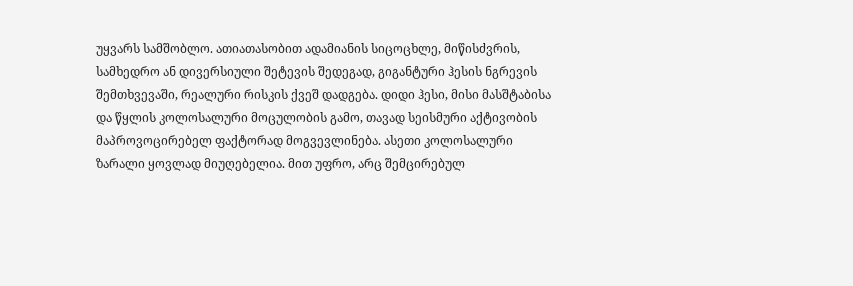უყვარს სამშობლო. ათიათასობით ადამიანის სიცოცხლე, მიწისძვრის, სამხედრო ან დივერსიული შეტევის შედეგად, გიგანტური ჰესის ნგრევის შემთხვევაში, რეალური რისკის ქვეშ დადგება. დიდი ჰესი, მისი მასშტაბისა და წყლის კოლოსალური მოცულობის გამო, თავად სეისმური აქტივობის მაპროვოცირებელ ფაქტორად მოგვევლინება. ასეთი კოლოსალური ზარალი ყოვლად მიუღებელია. მით უფრო, არც შემცირებულ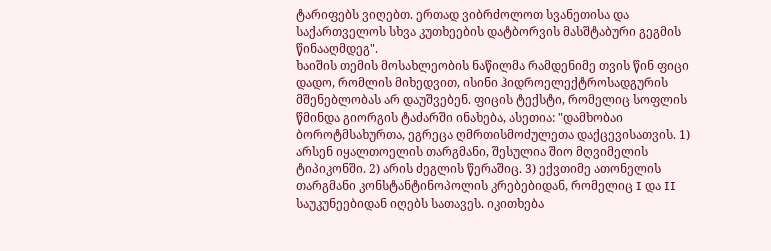ტარიფებს ვიღებთ. ერთად ვიბრძოლოთ სვანეთისა და საქართველოს სხვა კუთხეების დატბორვის მასშტაბური გეგმის წინააღმდეგ".
ხაიშის თემის მოსახლეობის ნაწილმა რამდენიმე თვის წინ ფიცი დადო, რომლის მიხედვით, ისინი ჰიდროელექტროსადგურის მშენებლობას არ დაუშვებენ. ფიცის ტექსტი, რომელიც სოფლის წმინდა გიორგის ტაძარში ინახება, ასეთია: "დამხობაი ბოროტმსახურთა, ეგრეცა ღმრთისმოძულეთა დაქცევისათვის. 1) არსენ იყალთოელის თარგმანი, შესულია შიო მღვიმელის ტიპიკონში. 2) არის ძეგლის წერაშიც. 3) ექვთიმე ათონელის თარგმანი კონსტანტინოპოლის კრებებიდან, რომელიც I და II საუკუნეებიდან იღებს სათავეს. იკითხება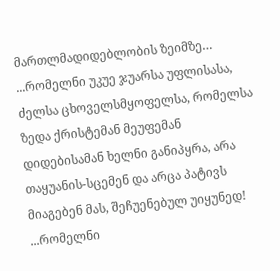მართლმადიდებლობის ზეიმზე… ...რომელნი უკუე ჯუარსა უფლისასა, ძელსა ცხოველსმყოფელსა, რომელსა ზედა ქრისტემან მეუფემან დიდებისამან ხელნი განიპყრა, არა თაყუანის-სცემენ და არცა პატივს მიაგებენ მას, შეჩუენებულ უიყუნედ! ...რომელნი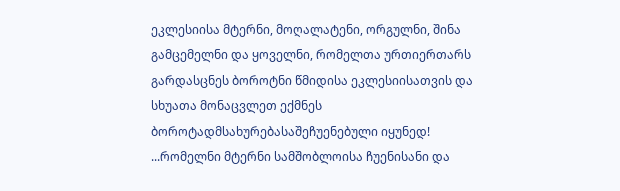ეკლესიისა მტერნი, მოღალატენი, ორგულნი, შინა გამცემელნი და ყოველნი, რომელთა ურთიერთარს გარდასცნეს ბოროტნი წმიდისა ეკლესიისათვის და სხუათა მონაცვლეთ ექმნეს ბოროტადმსახურებასაშეჩუენებული იყუნედ! ...რომელნი მტერნი სამშობლოისა ჩუენისანი და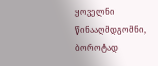ყოველნი წინააღმდგომნი, ბოროტად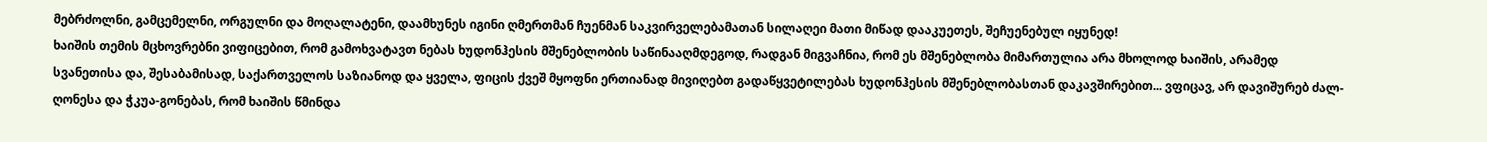მებრძოლნი, გამცემელნი, ორგულნი და მოღალატენი, დაამხუნეს იგინი ღმერთმან ჩუენმან საკვირველებამათან სილაღეი მათი მიწად დააკუეთეს, შეჩუენებულ იყუნედ!
ხაიშის თემის მცხოვრებნი ვიფიცებით, რომ გამოხვატავთ ნებას ხუდონჰესის მშენებლობის საწინააღმდეგოდ, რადგან მიგვაჩნია, რომ ეს მშენებლობა მიმართულია არა მხოლოდ ხაიშის, არამედ სვანეთისა და, შესაბამისად, საქართველოს საზიანოდ და ყველა, ფიცის ქვეშ მყოფნი ერთიანად მივიღებთ გადაწყვეტილებას ხუდონჰესის მშენებლობასთან დაკავშირებით... ვფიცავ, არ დავიშურებ ძალ-ღონესა და ჭკუა-გონებას, რომ ხაიშის წმინდა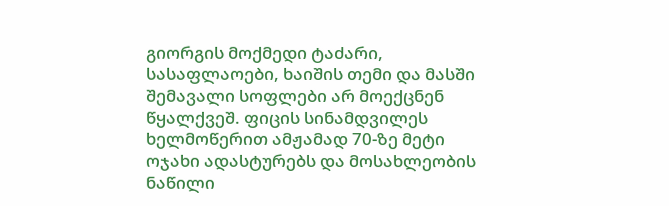გიორგის მოქმედი ტაძარი, სასაფლაოები, ხაიშის თემი და მასში შემავალი სოფლები არ მოექცნენ წყალქვეშ. ფიცის სინამდვილეს ხელმოწერით ამჟამად 70-ზე მეტი ოჯახი ადასტურებს და მოსახლეობის ნაწილი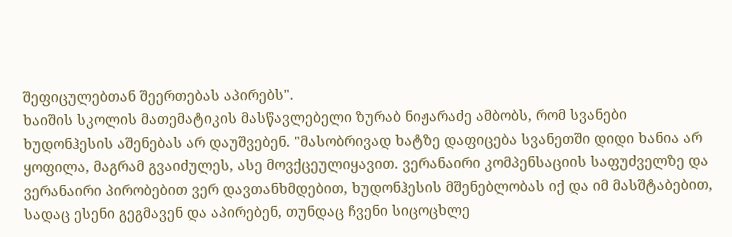შეფიცულებთან შეერთებას აპირებს".
ხაიშის სკოლის მათემატიკის მასწავლებელი ზურაბ ნიჟარაძე ამბობს, რომ სვანები ხუდონჰესის აშენებას არ დაუშვებენ. "მასობრივად ხატზე დაფიცება სვანეთში დიდი ხანია არ ყოფილა, მაგრამ გვაიძულეს, ასე მოვქცეულიყავით. ვერანაირი კომპენსაციის საფუძველზე და ვერანაირი პირობებით ვერ დავთანხმდებით, ხუდონჰესის მშენებლობას იქ და იმ მასშტაბებით, სადაც ესენი გეგმავენ და აპირებენ, თუნდაც ჩვენი სიცოცხლე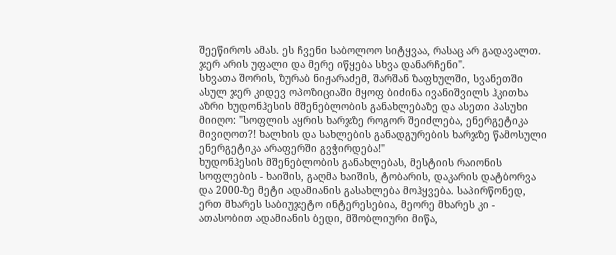შეეწიროს ამას. ეს ჩვენი საბოლოო სიტყვაა, რასაც არ გადავალთ. ჯერ არის უფალი და მერე იწყება სხვა დანარჩენი".
სხვათა შორის, ზურაბ ნიჟარაძემ, შარშან ზაფხულში, სვანეთში ასულ ჯერ კიდევ ოპოზიციაში მყოფ ბიძინა ივანიშვილს ჰკითხა აზრი ხუდონჰესის მშენებლობის განახლებაზე და ასეთი პასუხი მიიღო: "სოფლის აყრის ხარჯზე როგორ შეიძლება, ენერგეტიკა მივიღოთ?! ხალხის და სახლების განადგურების ხარჯზე წამოსული ენერგეტიკა არაფერში გვჭირდება!"
ხუდონჰესის მშენებლობის განახლებას, მესტიის რაიონის სოფლების - ხაიშის, გაღმა ხაიშის, ტობარის, დაკარის დატბორვა და 2000-ზე მეტი ადამიანის გასახლება მოჰყვება. საპირწონედ, ერთ მხარეს საბიუჯეტო ინტერესებია, მეორე მხარეს კი - ათასობით ადამიანის ბედი, მშობლიური მიწა,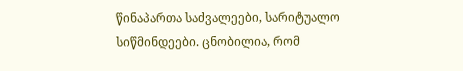წინაპართა საძვალეები, სარიტუალო სიწმინდეები. ცნობილია, რომ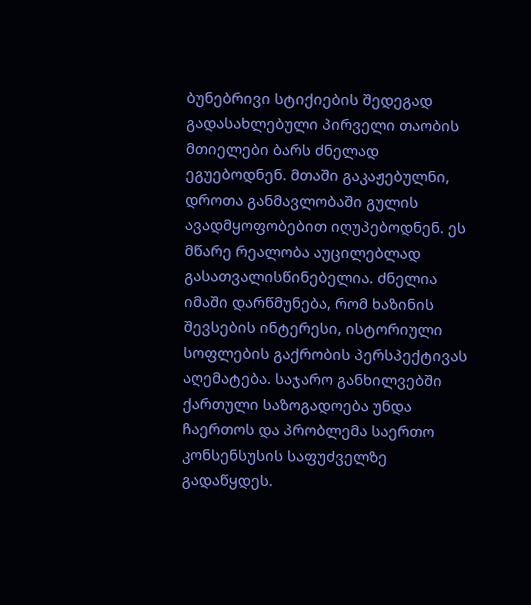ბუნებრივი სტიქიების შედეგად გადასახლებული პირველი თაობის მთიელები ბარს ძნელად ეგუებოდნენ. მთაში გაკაჟებულნი, დროთა განმავლობაში გულის ავადმყოფობებით იღუპებოდნენ. ეს მწარე რეალობა აუცილებლად გასათვალისწინებელია. ძნელია იმაში დარწმუნება, რომ ხაზინის შევსების ინტერესი, ისტორიული სოფლების გაქრობის პერსპექტივას აღემატება. საჯარო განხილვებში ქართული საზოგადოება უნდა ჩაერთოს და პრობლემა საერთო კონსენსუსის საფუძველზე გადაწყდეს.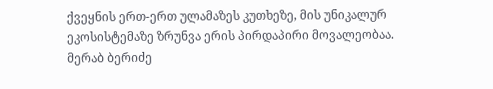ქვეყნის ერთ-ერთ ულამაზეს კუთხეზე, მის უნიკალურ ეკოსისტემაზე ზრუნვა ერის პირდაპირი მოვალეობაა.
მერაბ ბერიძე